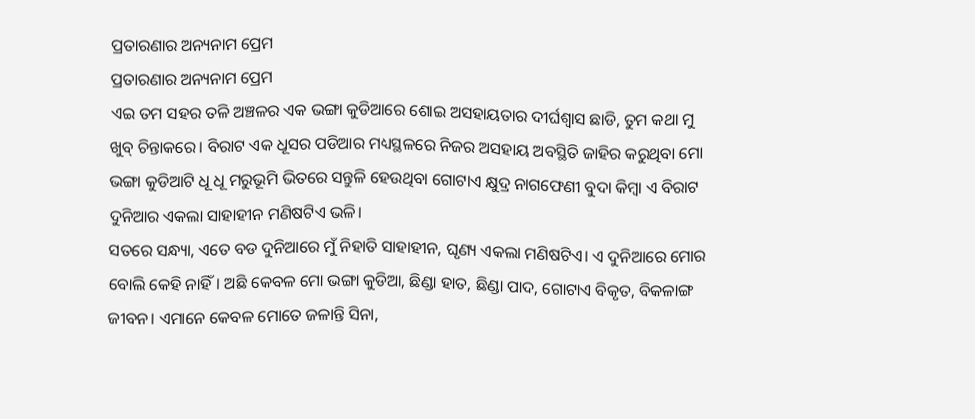ପ୍ରତାରଣାର ଅନ୍ୟନାମ ପ୍ରେମ
ପ୍ରତାରଣାର ଅନ୍ୟନାମ ପ୍ରେମ
ଏଇ ତମ ସହର ତଳି ଅଞ୍ଚଳର ଏକ ଭଙ୍ଗା କୁଡିଆରେ ଶୋଇ ଅସହାୟତାର ଦୀର୍ଘଶ୍ୱାସ ଛାଡି, ତୁମ କଥା ମୁ ଖୁବ୍ ଚିନ୍ତାକରେ। ବିରାଟ ଏକ ଧୂସର ପଡିଆର ମଧ୍ୟସ୍ଥଳରେ ନିଜର ଅସହାୟ ଅବସ୍ଥିତି ଜାହିର କରୁଥିବା ମୋ ଭଙ୍ଗା କୁଡିଆଟି ଧୂ ଧୂ ମରୁଭୂମି ଭିତରେ ସନ୍ତୁଳି ହେଉଥିବା ଗୋଟାଏ କ୍ଷୁଦ୍ର ନାଗଫେଣୀ ବୁଦା କିମ୍ବା ଏ ବିରାଟ ଦୁନିଆର ଏକଲା ସାହାହୀନ ମଣିଷଟିଏ ଭଳି।
ସତରେ ସନ୍ଧ୍ୟା, ଏତେ ବଡ ଦୁନିଆରେ ମୁଁ ନିହାତି ସାହାହୀନ, ଘୃଣ୍ୟ ଏକଲା ମଣିଷଟିଏ। ଏ ଦୁନିଆରେ ମୋର ବୋଲି କେହି ନାହିଁ। ଅଛି କେବଳ ମୋ ଭଙ୍ଗା କୁଡିଆ, ଛିଣ୍ଡା ହାତ, ଛିଣ୍ଡା ପାଦ, ଗୋଟାଏ ବିକୃତ, ବିକଳାଙ୍ଗ ଜୀବନ। ଏମାନେ କେବଳ ମୋତେ ଜଳାନ୍ତି ସିନା,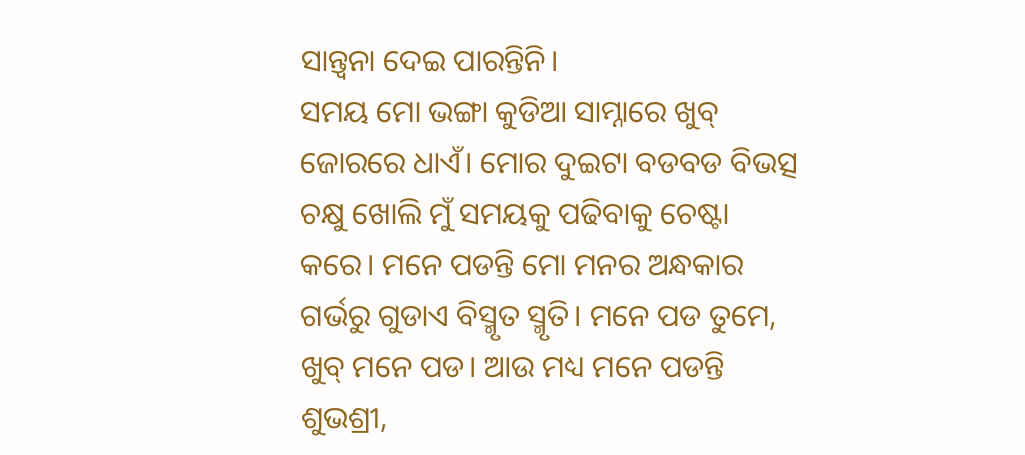ସାନ୍ତ୍ୱନା ଦେଇ ପାରନ୍ତିନି।
ସମୟ ମୋ ଭଙ୍ଗା କୁଡିଆ ସାମ୍ନାରେ ଖୁବ୍ ଜୋରରେ ଧାଏଁ। ମୋର ଦୁଇଟା ବଡବଡ ବିଭତ୍ସ ଚକ୍ଷୁ ଖୋଲି ମୁଁ ସମୟକୁ ପଢିବାକୁ ଚେଷ୍ଟା କରେ। ମନେ ପଡନ୍ତି ମୋ ମନର ଅନ୍ଧକାର ଗର୍ଭରୁ ଗୁଡାଏ ବିସ୍ମୃତ ସ୍ମୃତି। ମନେ ପଡ ତୁମେ, ଖୁବ୍ ମନେ ପଡ। ଆଉ ମଧ୍ୟ ମନେ ପଡନ୍ତି ଶୁଭଶ୍ରୀ,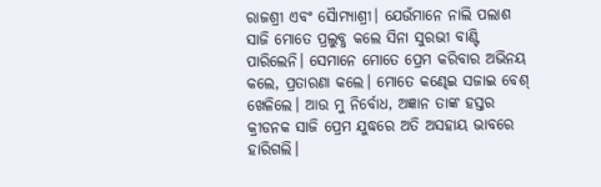ରାଜଶ୍ରୀ ଏବଂ ସୈାମ୍ୟାଶ୍ରୀ। ଯେଉଁମାନେ ନାଲି ପଲାଶ ସାଜି ମୋତେ ପ୍ରଲୁବ୍ଧ କଲେ ସିନା ସୁରଭୀ ବାଣ୍ଟି ପାରିଲେନି। ସେମାନେ ମୋତେ ପ୍ରେମ କରିବାର ଅଭିନୟ କଲେ, ପ୍ରତାରଣା କଲେ। ମୋତେ କଣ୍ଢେଇ ସଜାଇ ବେଶ୍ ଖେଳିଲେ। ଆଉ ମୁ ନିର୍ବୋଧ, ଅଜ୍ଞାନ ତାଙ୍କ ହସ୍ତର କ୍ରୀଡନକ ସାଜି ପ୍ରେମ ଯୁଦ୍ଧରେ ଅତି ଅସହାୟ ଭାବରେ ହାରିଗଲି।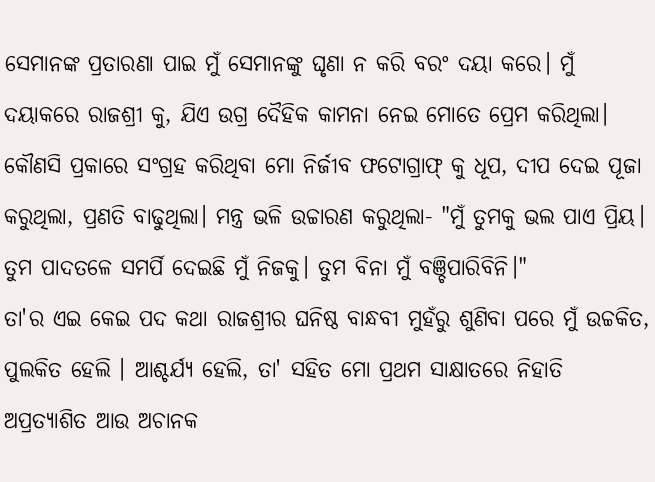ସେମାନଙ୍କ ପ୍ରତାରଣା ପାଇ ମୁଁ ସେମାନଙ୍କୁ ଘୃଣା ନ କରି ବରଂ ଦୟା କରେ। ମୁଁ ଦୟାକରେ ରାଜଶ୍ରୀ କୁ, ଯିଏ ଉଗ୍ର ଦୈହିକ କାମନା ନେଇ ମୋତେ ପ୍ରେମ କରିଥିଲା। କୌଣସି ପ୍ରକାରେ ସଂଗ୍ରହ କରିଥିବା ମୋ ନିର୍ଜୀବ ଫଟୋଗ୍ରାଫ୍ କୁ ଧୂପ, ଦୀପ ଦେଇ ପୂଜା କରୁଥିଲା, ପ୍ରଣତି ବାଢୁଥିଲା। ମନ୍ତ୍ର ଭଳି ଉଚ୍ଚାରଣ କରୁଥିଲା- "ମୁଁ ତୁମକୁ ଭଲ ପାଏ ପ୍ରିୟ। ତୁମ ପାଦତଳେ ସମର୍ପି ଦେଇଛି ମୁଁ ନିଜକୁ। ତୁମ ବିନା ମୁଁ ବଞ୍ଚିପାରିବିନି।"
ତା'ର ଏଇ କେଇ ପଦ କଥା ରାଜଶ୍ରୀର ଘନିଷ୍ଠ ବାନ୍ଧବୀ ମୁହଁରୁ ଶୁଣିବା ପରେ ମୁଁ ଉଚ୍ଚକିତ, ପୁଲକିତ ହେଲି । ଆଶ୍ଚର୍ଯ୍ୟ ହେଲି, ତା' ସହିତ ମୋ ପ୍ରଥମ ସାକ୍ଷାତରେ ନିହାତି ଅପ୍ରତ୍ୟାଶିତ ଆଉ ଅଚାନକ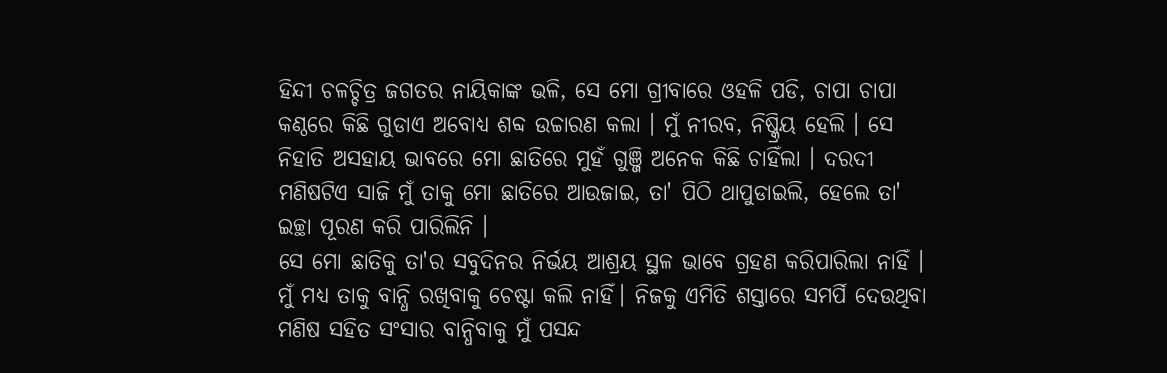ହିନ୍ଦୀ ଚଳଚ୍ଚିତ୍ର ଜଗତର ନାୟିକାଙ୍କ ଭଳି, ସେ ମୋ ଗ୍ରୀବାରେ ଓହଳି ପଡି, ଚାପା ଚାପା କଣ୍ଠରେ କିଛି ଗୁଡାଏ ଅବୋଧ୍ୟ ଶବ୍ଦ ଉଚ୍ଚାରଣ କଲା । ମୁଁ ନୀରବ, ନିଷ୍କ୍ରିୟ ହେଲି । ସେ ନିହାତି ଅସହାୟ ଭାବରେ ମୋ ଛାତିରେ ମୁହଁ ଗୁଞ୍ଜି ଅନେକ କିଛି ଚାହିଁଲା । ଦରଦୀ ମଣିଷଟିଏ ସାଜି ମୁଁ ତାକୁ ମୋ ଛାତିରେ ଆଉଜାଇ, ତା' ପିଠି ଥାପୁଡାଇଲି, ହେଲେ ତା' ଇଚ୍ଛା ପୂରଣ କରି ପାରିଲିନି ।
ସେ ମୋ ଛାତିକୁ ତା'ର ସବୁଦିନର ନିର୍ଭୟ ଆଶ୍ରୟ ସ୍ଥଳ ଭାବେ ଗ୍ରହଣ କରିପାରିଲା ନାହିଁ । ମୁଁ ମଧ୍ୟ ତାକୁ ବାନ୍ଧି ରଖିବାକୁ ଚେଷ୍ଟା କଲି ନାହିଁ। ନିଜକୁ ଏମିତି ଶସ୍ତାରେ ସମର୍ପି ଦେଉଥିବା ମଣିଷ ସହିତ ସଂସାର ବାନ୍ଧିବାକୁ ମୁଁ ପସନ୍ଦ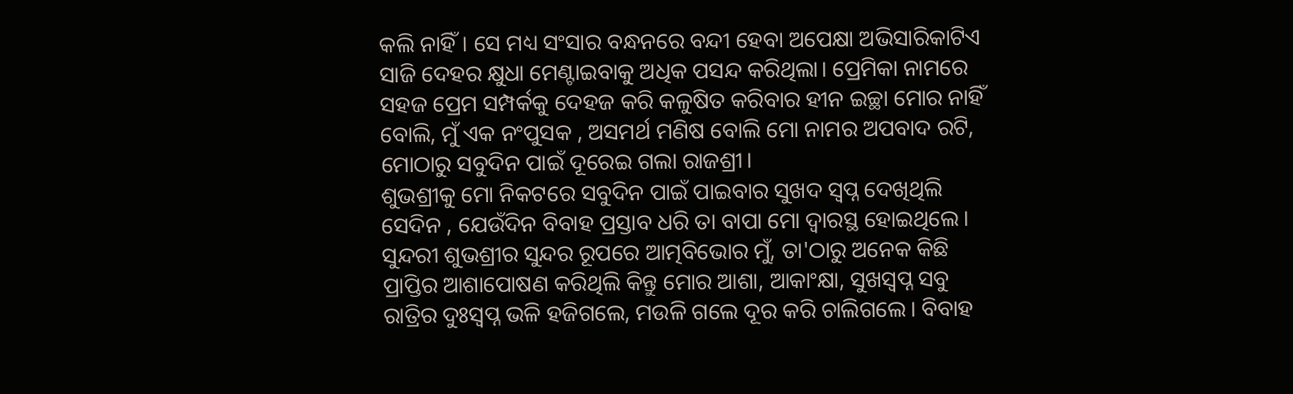କଲି ନାହିଁ। ସେ ମଧ୍ୟ ସଂସାର ବନ୍ଧନରେ ବନ୍ଦୀ ହେବା ଅପେକ୍ଷା ଅଭିସାରିକାଟିଏ ସାଜି ଦେହର କ୍ଷୁଧା ମେଣ୍ଟାଇବାକୁ ଅଧିକ ପସନ୍ଦ କରିଥିଲା। ପ୍ରେମିକା ନାମରେ ସହଜ ପ୍ରେମ ସମ୍ପର୍କକୁ ଦେହଜ କରି କଳୁଷିତ କରିବାର ହୀନ ଇଚ୍ଛା ମୋର ନାହିଁ ବୋଲି, ମୁଁ ଏକ ନଂପୁସକ , ଅସମର୍ଥ ମଣିଷ ବୋଲି ମୋ ନାମର ଅପବାଦ ରଟି, ମୋଠାରୁ ସବୁଦିନ ପାଇଁ ଦୂରେଇ ଗଲା ରାଜଶ୍ରୀ।
ଶୁଭଶ୍ରୀକୁ ମୋ ନିକଟରେ ସବୁଦିନ ପାଇଁ ପାଇବାର ସୁଖଦ ସ୍ବପ୍ନ ଦେଖିଥିଲି ସେଦିନ , ଯେଉଁଦିନ ବିବାହ ପ୍ରସ୍ତାବ ଧରି ତା ବାପା ମୋ ଦ୍ବାରସ୍ଥ ହୋଇଥିଲେ। ସୁନ୍ଦରୀ ଶୁଭଶ୍ରୀର ସୁନ୍ଦର ରୂପରେ ଆତ୍ମବିଭୋର ମୁଁ, ତା'ଠାରୁ ଅନେକ କିଛି ପ୍ରାପ୍ତିର ଆଶାପୋଷଣ କରିଥିଲି କିନ୍ତୁ ମୋର ଆଶା, ଆକାଂକ୍ଷା, ସୁଖସ୍ଵପ୍ନ ସବୁ ରାତ୍ରିର ଦୁଃସ୍ବପ୍ନ ଭଳି ହଜିଗଲେ, ମଉଳି ଗଲେ ଦୂର କରି ଚାଲିଗଲେ। ବିବାହ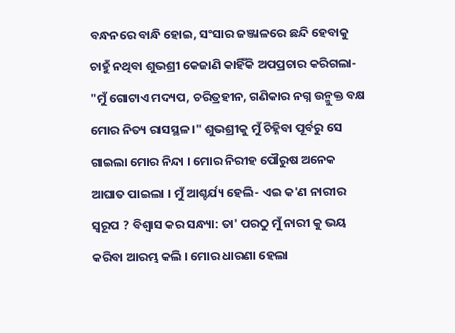ବନ୍ଧନରେ ବାନ୍ଧି ହୋଇ, ସଂସାର ଜଞ୍ଜାଳରେ ଛନ୍ଦି ହେବାକୁ ଚାହୁଁ ନଥିବା ଶୁଭଶ୍ରୀ କେଜାଣି କାହିଁକି ଅପପ୍ରଚାର କରିଗଲା- "ମୁଁ ଗୋଟାଏ ମଦ୍ୟପ, ଚରିତ୍ରହୀନ, ଗଣିକାର ନଗ୍ନ ଉନ୍ମୁକ୍ତ ବକ୍ଷ ମୋର ନିତ୍ୟ ରାସସ୍ଥଳ।" ଶୁଭଶ୍ରୀକୁ ମୁଁ ଚିହ୍ନିବା ପୂର୍ବରୁ ସେ ଗାଇଲା ମୋର ନିନ୍ଦା । ମୋର ନିରୀହ ପୌରୁଷ ଅନେକ ଆଘାତ ପାଇଲା । ମୁଁ ଆଶ୍ଚର୍ଯ୍ୟ ହେଲି- ଏଇ କ'ଣ ନାରୀର ସ୍ୱରୂପ ? ବିଶ୍ୱାସ କର ସନ୍ଧ୍ୟା: ତା' ପରଠୁ ମୁଁ ନାରୀ କୁ ଭୟ କରିବା ଆରମ୍ଭ କଲି । ମୋର ଧାରଣା ହେଲା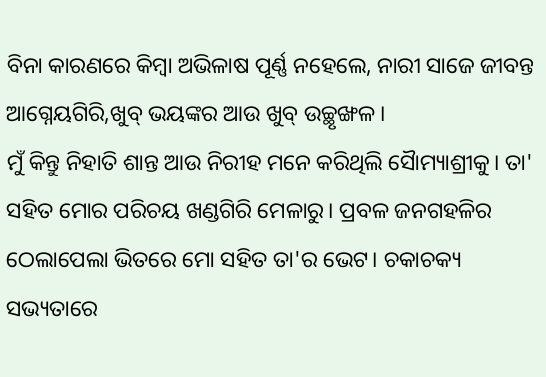ବିନା କାରଣରେ କିମ୍ବା ଅଭିଳାଷ ପୂର୍ଣ୍ଣ ନହେଲେ, ନାରୀ ସାଜେ ଜୀବନ୍ତ ଆଗ୍ନେୟଗିରି,ଖୁବ୍ ଭୟଙ୍କର ଆଉ ଖୁବ୍ ଉଚ୍ଛୃଙ୍ଖଳ।
ମୁଁ କିନ୍ତୁ ନିହାତି ଶାନ୍ତ ଆଉ ନିରୀହ ମନେ କରିଥିଲି ସୈାମ୍ୟାଶ୍ରୀକୁ। ତା' ସହିତ ମୋର ପରିଚୟ ଖଣ୍ଡଗିରି ମେଳାରୁ। ପ୍ରବଳ ଜନଗହଳିର ଠେଲାପେଲା ଭିତରେ ମୋ ସହିତ ତା'ର ଭେଟ। ଚକାଚକ୍ୟ ସଭ୍ୟତାରେ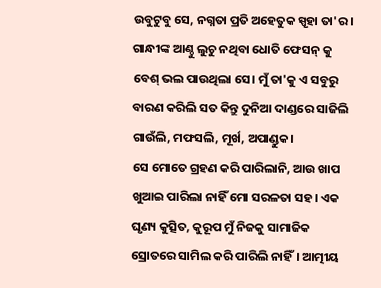ଉବୁଟୁବୁ ସେ, ନଗ୍ନତା ପ୍ରତି ଅହେତୁକ ସ୍ପୃହା ତା'ର। ଗାନ୍ଧୀଙ୍କ ଆଣ୍ଠୁ ଲୁଚୁ ନଥିବା ଧୋତି ଫେସନ୍ କୁ ବେଶ୍ ଭଲ ପାଉଥିଲା ସେ। ମୁଁ ତା'କୁ ଏ ସବୁରୁ ବାରଣ କରିଲି ସତ କିନ୍ତୁ ଦୁନିଆ ଦାଣ୍ଡରେ ସାଜିଲି ଗାଉଁଲି, ମଫସଲି, ମୂର୍ଖ, ଅପାଣ୍ଡୁକ।
ସେ ମୋତେ ଗ୍ରହଣ କରି ପାରିଲାନି, ଆଉ ଖାପ ଖୁଆଇ ପାରିଲା ନାହିଁ ମୋ ସରଳତା ସହ। ଏକ ଘୃଣ୍ୟ କୁତ୍ସିତ, କୁରୂପ ମୁଁ ନିଜକୁ ସାମାଜିକ ସ୍ରୋତରେ ସାମିଲ କରି ପାରିଲି ନାହିଁ। ଆତ୍ମୀୟ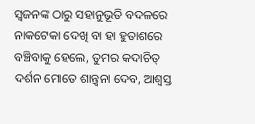ସ୍ଵଜନଙ୍କ ଠାରୁ ସହାନୁଭୂତି ବଦଳରେ ନାକଟେକା ଦେଖି ବା ହା ହୁତାଶରେ ବଞ୍ଚିବାକୁ ହେଲେ, ତୁମର କଦାଚିତ୍ ଦର୍ଶନ ମୋତେ ଶାନ୍ତ୍ବନା ଦେବ, ଆଶ୍ୱସ୍ତ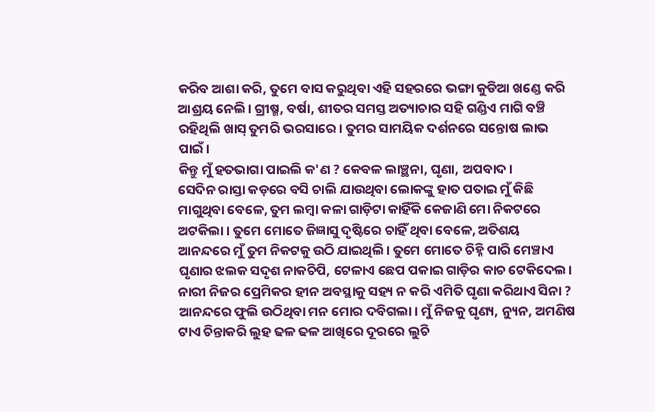କରିବ ଆଶା କରି, ତୁମେ ବାସ କରୁଥିବା ଏହି ସହରରେ ଭଙ୍ଗା କୁଡିଆ ଖଣ୍ଡେ କରି ଆଶ୍ରୟ ନେଲି। ଗ୍ରୀଷ୍ମ, ବର୍ଷା, ଶୀତର ସମସ୍ତ ଅତ୍ୟାଚାର ସହି ଗଣ୍ଡିଏ ମାଗି ବଞ୍ଚି ରହିଥିଲି ଖାସ୍ ତୁମରି ଭରସାରେ। ତୁମର ସାମୟିକ ଦର୍ଶନରେ ସନ୍ତୋଷ ଲାଭ ପାଇଁ।
କିନ୍ତୁ ମୁଁ ହତଭାଗା ପାଇଲି କ'ଣ ? କେବଳ ଲାଞ୍ଛନା, ଘୃଣା, ଅପବାଦ।
ସେଦିନ ରାସ୍ତା କଡ଼ରେ ବସି ଚାଲି ଯାଉଥିବା ଲୋକଙ୍କୁ ହାତ ପତାଇ ମୁଁ କିଛି ମାଗୁଥିବା ବେଳେ, ତୁମ ଲମ୍ବା କଳା ଗାଡ଼ିଟା କାହିଁକି କେଜାଣି ମୋ ନିକଟରେ ଅଟକିଲା। ତୁମେ ମୋତେ ଜିଜ୍ଞାସୁ ଦୃଷ୍ଟିରେ ଚାହିଁ ଥିବା ବେଳେ, ଅତିଶୟ ଆନନ୍ଦରେ ମୁଁ ତୁମ ନିକଟକୁ ଉଠି ଯାଇଥିଲି। ତୁମେ ମୋତେ ଚିହ୍ନି ପାରି ମେଞ୍ଚାଏ ଘୃଣାର ଝଲକ ସଦୃଶ ନାକଚିପି, ଟେଳାଏ ଛେପ ପକାଇ ଗାଡ଼ିର କାଚ ଟେକିଦେଲ। ନାରୀ ନିଜର ପ୍ରେମିକର ହୀନ ଅବସ୍ଥାକୁ ସହ୍ୟ ନ କରି ଏମିତି ଘୃଣା କରିଥାଏ ସିନା ? ଆନନ୍ଦରେ ଫୁଲି ଉଠିଥିବା ମନ ମୋର ଦବିଗଲା। ମୁଁ ନିଜକୁ ଘୃଣ୍ୟ, ନ୍ୟୁନ, ଅମଣିଷ ଟାଏ ଚିନ୍ତାକରି ଲୁହ ଢଳ ଢଳ ଆଖିରେ ଦୂରରେ ଲୁଚି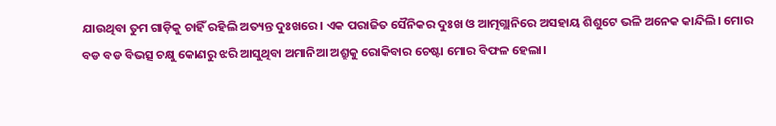ଯାଉଥିବା ତୁମ ଗାଡ଼ିକୁ ଚାହିଁ ରହିଲି ଅତ୍ୟନ୍ତ ଦୁଃଖରେ। ଏକ ପରାଜିତ ସୈନିକର ଦୁଃଖ ଓ ଆତ୍ମଗ୍ଲାନିରେ ଅସହାୟ ଶିଶୁଟେ ଭଳି ଅନେକ କାନ୍ଦିଲି। ମୋର ବଡ ବଡ ବିଭତ୍ସ ଚକ୍ଷୁ କୋଣରୁ ଝରି ଆସୁଥିବା ଅମାନିଆ ଅଶ୍ରୁକୁ ରୋକିବାର ଚେଷ୍ଟା ମୋର ବିଫଳ ହେଲା।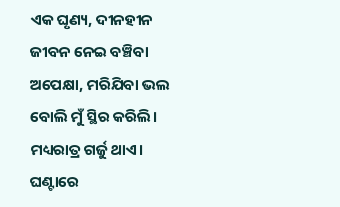ଏକ ଘୃଣ୍ୟ, ଦୀନହୀନ ଜୀବନ ନେଇ ବଞ୍ଚିବା ଅପେକ୍ଷା, ମରିଯିବା ଭଲ ବୋଲି ମୁଁ ସ୍ଥିର କରିଲି। ମଧ୍ୟରାତ୍ର ଗର୍ଜୁ ଥାଏ। ଘଣ୍ଟାରେ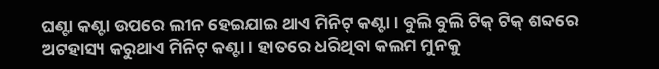ଘଣ୍ଟା କଣ୍ଟା ଉପରେ ଲୀନ ହେଇଯାଇ ଥାଏ ମିନିଟ୍ କଣ୍ଟା। ବୁଲି ବୁଲି ଟିକ୍ ଟିକ୍ ଶବ୍ଦରେ ଅଟହାସ୍ୟ କରୁଥାଏ ମିନିଟ୍ କଣ୍ଟା। ହାତରେ ଧରିଥିବା କଲମ ମୁନକୁ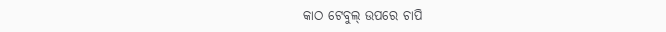କାଠ ଟେବୁଲ୍ ଉପରେ ଚାପି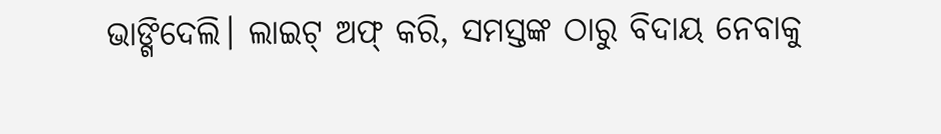ଭାଙ୍ଗିଦେଲି। ଲାଇଟ୍ ଅଫ୍ କରି, ସମସ୍ତଙ୍କ ଠାରୁ ବିଦାୟ ନେବାକୁ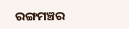ରଙ୍ଗମଞ୍ଚର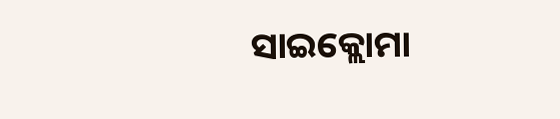ସାଇକ୍ଲୋମା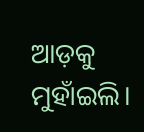ଆଡ଼କୁ ମୁହାଁଇଲି।